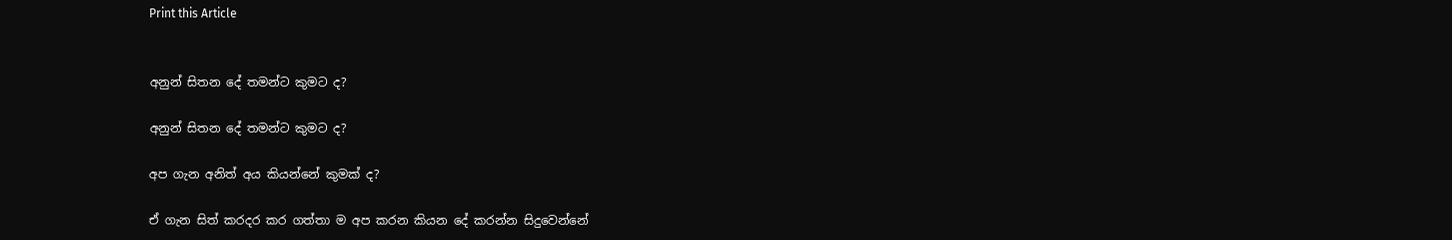Print this Article


අනුන් සිතන දේ තමන්ට කුමට ද?

අනුන් සිතන දේ තමන්ට කුමට ද?

අප ගැන අනිත් අය කියන්නේ කුමක් ද?

ඒ ගැන සිත් කරදර කර ගත්තා ම අප කරන කියන දේ කරන්න සිදුවෙන්නේ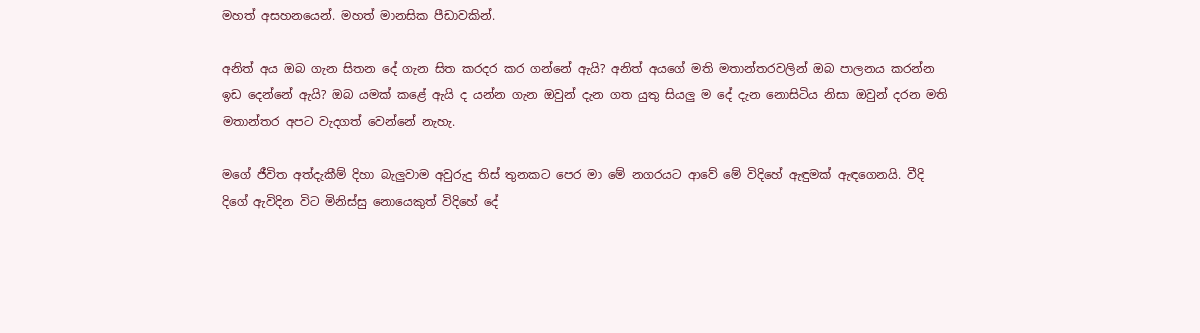මහත් අසහනයෙන්. මහත් මානසික පීඩාවකින්.

අනිත් අය ඔබ ගැන සිතන දේ ගැන සිත කරදර කර ගන්නේ ඇයි? අනිත් අයගේ මති මතාන්තරවලින් ඔබ පාලනය කරන්න ඉඩ දෙන්නේ ඇයි? ඔබ යමක් කළේ ඇයි ද යන්න ගැන ඔවුන් දැන ගත යුතු සියලු ම දේ දැන නොසිටිය නිසා ඔවුන් දරන මති මතාන්තර අපට වැදගත් වෙන්නේ නැහැ.

මගේ ජීවිත අත්දැකීම් දිහා බැලුවාම අවුරුදු තිස් තුනකට පෙර මා මේ නගරයට ආවේ මේ විදිහේ ඇඳුමක් ඇඳගෙනයි. වීදි දිගේ ඇවිදින විට මිනිස්සු නොයෙකුත් විදිහේ දේ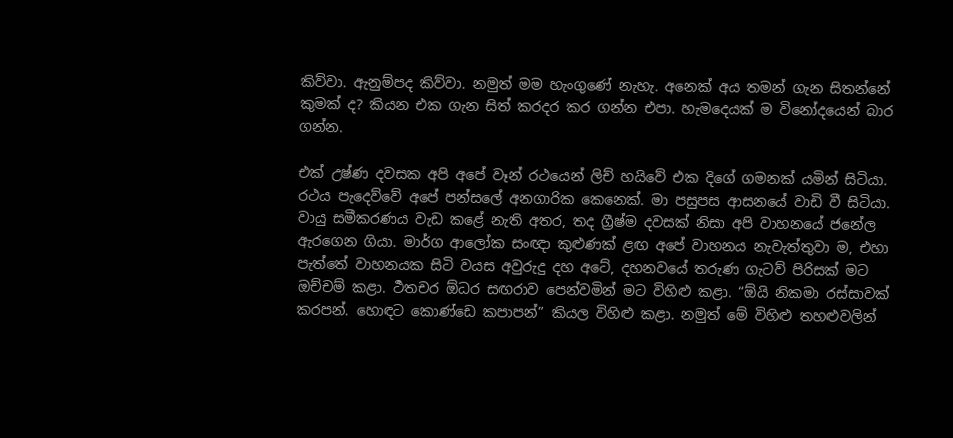කිව්වා. ඇනුම්පද කිව්වා. නමුත් මම හැංගුණේ නැහැ. අනෙක් අය තමන් ගැන සිතන්නේ කුමක් ද? කියන එක ගැන සිත් කරදර කර ගන්න එපා. හැමදෙයක් ම විනෝදයෙන් බාර ගන්න.

එක් උෂ්ණ දවසක අපි අපේ වෑන් රථයෙන් ලිච් හයිවේ එක දිගේ ගමනක් යමින් සිටියා. රථය පැදෙව්වේ අපේ පන්සලේ අනගාරික කෙනෙක්. මා පසුපස ආසනයේ වාඩි වී සිටියා. වායු සමීකරණය වැඩ කළේ නැති අතර, තද ග්‍රීෂ්ම දවසක් නිසා අපි වාහනයේ ජනේල ඇරගෙන ගියා. මාර්ග ආලෝක සංඥා කුළුණක් ළඟ අපේ වාහනය නැවැත්තුවා ම, එහා පැත්තේ වාහනයක සිටි වයස අවුරුදු දහ අටේ, දහනවයේ තරුණ ගැටව් පිරිසක් මට ඔච්චම් කළා. ර්‍ථතචර ඕධර සඟරාව පෙන්වමින් මට විහිළු කළා. “ඕයි නිකමා රස්සාවක් කරපන්. හොඳට කොණ්ඩෙ කපාපන්” කියල විහිළු කළා. නමුත් මේ විහිළු තහළුවලින්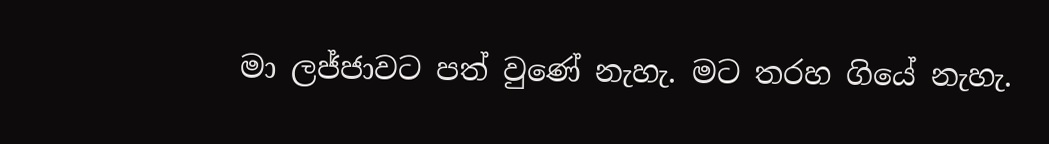මා ලජ්ජාවට පත් වුණේ නැහැ. මට තරහ ගියේ නැහැ.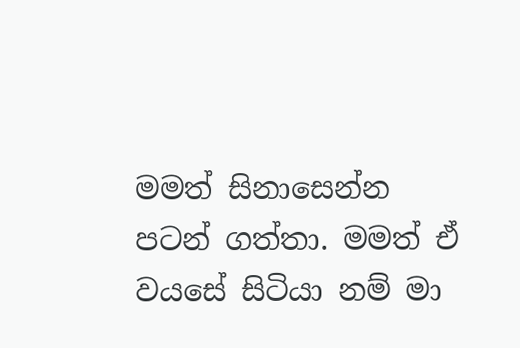මමත් සිනාසෙන්න පටන් ගත්තා. මමත් ඒ වයසේ සිටියා නම් මා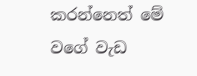කරන්නෙත් මේ වගේ වැඩ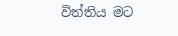විත්තිය මට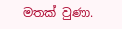මතක් වුණා.